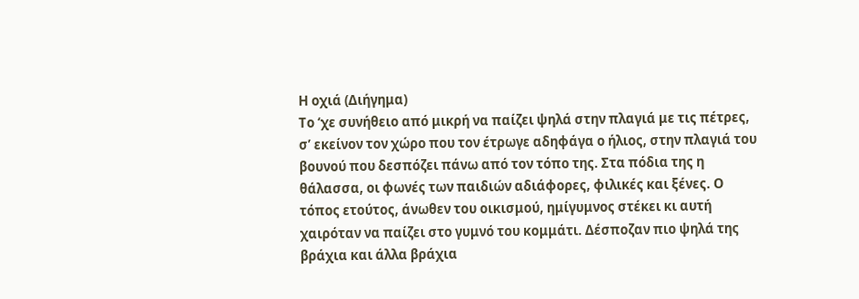Η οχιά (Διήγημα)
Το ‘χε συνήθειο από μικρή να παίζει ψηλά στην πλαγιά με τις πέτρες, σ’ εκείνον τον χώρο που τον έτρωγε αδηφάγα ο ήλιος, στην πλαγιά του βουνού που δεσπόζει πάνω από τον τόπο της. Στα πόδια της η θάλασσα, οι φωνές των παιδιών αδιάφορες, φιλικές και ξένες. Ο τόπος ετούτος, άνωθεν του οικισμού, ημίγυμνος στέκει κι αυτή χαιρόταν να παίζει στο γυμνό του κομμάτι. Δέσποζαν πιο ψηλά της βράχια και άλλα βράχια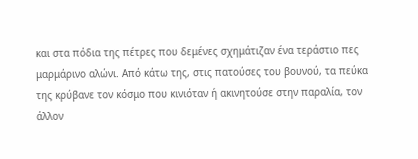και στα πόδια της πέτρες που δεμένες σχημάτιζαν ένα τεράστιο πες μαρμάρινο αλώνι. Από κάτω της, στις πατούσες του βουνού, τα πεύκα της κρύβανε τον κόσμο που κινιόταν ή ακινητούσε στην παραλία, τον άλλον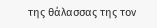της θάλασσας της τον